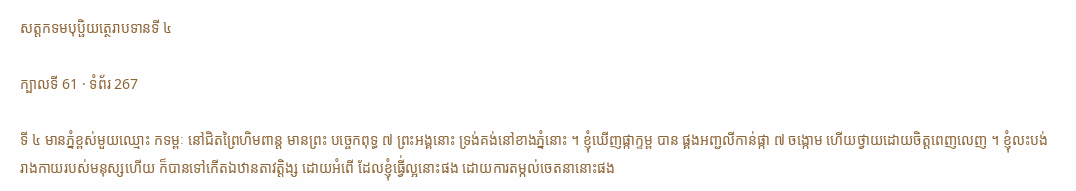សត្តកទមបុប្ផិយត្ថេរាបទានទី ៤

ក្បាលទី 61 · ទំព័រ 267

ទី ៤ មានភ្នំខ្ពស់មួយឈ្មោះ កទម្ពៈ នៅជិតព្រៃហិមពាន្ត មានព្រះ បច្ចេកពុទ្ធ ៧ ព្រះអង្គនោះ ទ្រង់គង់នៅខាងភ្នំនោះ ។ ខ្ញុំឃើញផ្កាក្ទម្ព បាន ផ្គងអញ្ជលីកាន់ផ្កា ៧ ចង្កោម ហើយថ្វាយដោយចិត្តពេញលេញ ។ ខ្ញុំលះបង់ រាងកាយរបស់មនុស្សហើយ ក៏បានទៅកើតឯឋានតាវត្តិង្ស ដោយអំពើ ដែលខ្ញុំធ្វើ់ល្អនោះផង ដោយការតម្កល់ចេតនានោះផង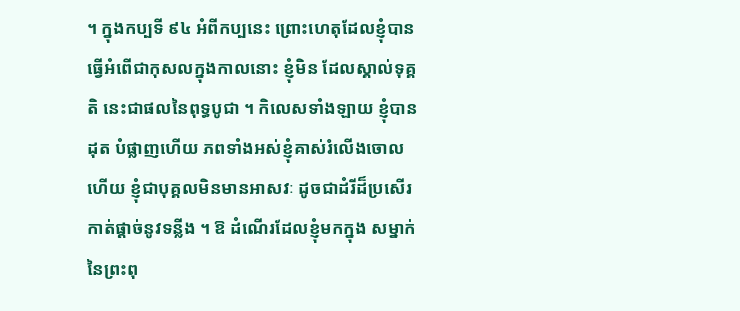។ ក្នុងកប្បទី ៩៤ អំពីកប្បនេះ ព្រោះហេតុដែលខ្ញុំបានធ្វើអំពើជាកុសលក្នុងកាលនោះ ខ្ញុំមិន ដែលស្គាល់ទុគ្គតិ នេះជាផលនៃពុទ្ធបូជា ។ កិលេសទាំងឡាយ ខ្ញុំបានដុត បំផ្លាញហើយ ភពទាំងអស់ខ្ញុំគាស់រំលើងចោលហើយ ខ្ញុំជាបុគ្គលមិនមានអាសវៈ ដូចជាដំរីដ៏ប្រសើរកាត់ផ្តាច់នូវទន្លីង ។ ឱ ដំណើរដែលខ្ញុំមកក្នុង សម្នាក់នៃព្រះពុ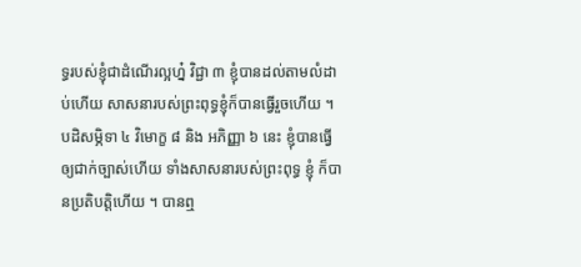ទ្ធរបស់ខ្ញុំជាដំណើរល្អហ្ន៎ វិជ្ជា ៣ ខ្ញុំបានដល់តាមលំដាប់ហើយ សាសនារបស់ព្រះពុទ្ធខ្ញុំក៏បានធ្វើរួចហើយ ។ បដិសម្ភិទា ៤ វិមោក្ខ ៨ និង អភិញ្ញា ៦ នេះ ខ្ញុំបានធ្វើឲ្យជាក់ច្បាស់ហើយ ទាំងសាសនារបស់ព្រះពុទ្ធ ខ្ញុំ ក៏បានប្រតិបត្តិហើយ ។ បានឮ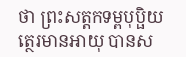ថា ព្រះសត្តកទម្ពបុប្ផិយត្ថេរមានអាយុ បានស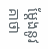ម្តែងនូវគាថា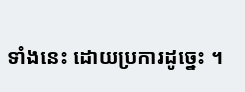ទាំងនេះ ដោយប្រការដូច្នេះ ។